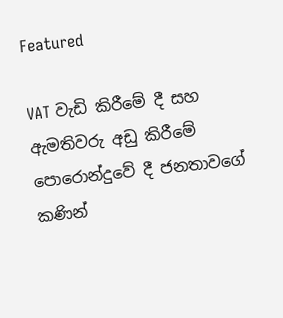Featured

VAT වැඩි කිරීමේ දී සහ ඇමතිවරු අඩු කිරීමේ පොරොන්දුවේ දී ජනතාවගේ කණින්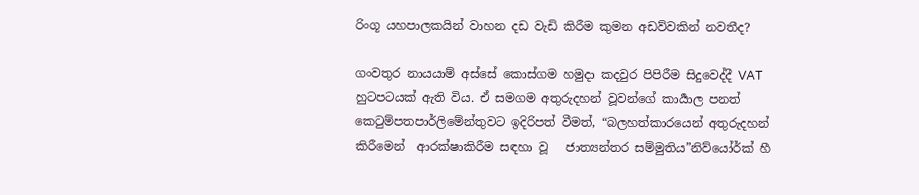රිංගූ යහපාලකයින් වාහන දඩ වැඩි කිරීම කුමන අඩව්වකින් නවතීද?

ගංවතුර නායයාම් අස්සේ කොස්ගම හමුදා කදවුර පිපිරීම සිදුවෙද්දී VAT හුටපටයක් ඇති විය. ඒ සමගම අතුරුදහන් වූවන්ගේ කාර්‍යාල පනත් කෙටුම්පතපාර්ලිමේන්තුවට ඉදිරිපත් වීමත්, “බලහත්කාරයෙන් අතුරුදහන් කිරීමෙන්  ආරක්ෂාකිරීම සඳහා වූ   ජාත්‍යන්තර සම්මුතිය”නිව්යෝර්ක් හී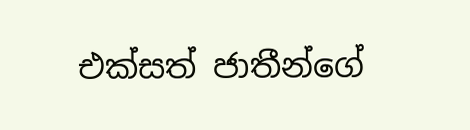එක්සත් ජාතීන්ගේ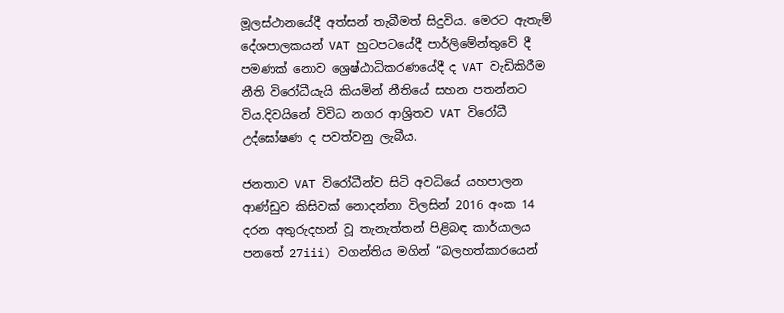මූලස්ථානයේදී අත්සන් තැබීමත් සිදුවිය. මෙරට ඇතැම් දේශපාලකයන් VAT හුටපටයේදී පාර්ලිමේන්තුවේ දී පමණක් නොව ශ්‍රෙෂ්ඨාධිකරණයේදී ද VAT වැඩිකිරීම නීති විරෝධීයැයි කියමින් නීතියේ සහන පතන්නට විය.දිවයිනේ විවිධ නගර ආශ්‍රිතව VAT විරෝධී උද්ඝෝෂණ ද පවත්වනු ලැබීය.

ජනතාව VAT විරෝධීන්ව සිටි අවධියේ යහපාලන ආණ්ඩුව කිසිවක් නොදන්නා විලසින් 2016 අංක 14 දරන අතුරුදහන් වූ තැනැත්තන් පිළිබඳ කාර්යාලය පනතේ 27iii) වගන්තිය මගින් “බලහත්කාරයෙන්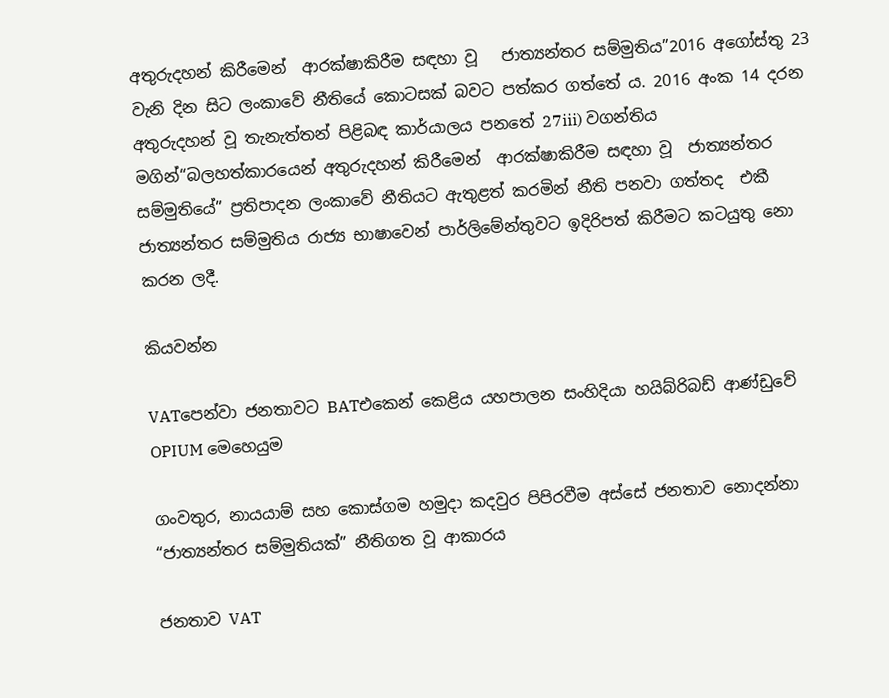අතුරුදහන් කිරීමෙන්  ආරක්ෂාකිරීම සඳහා වූ   ජාත්‍යන්තර සම්මුතිය”2016 අගෝස්තු 23 වැනි දින සිට ලංකාවේ නීතියේ කොටසක් බවට පත්කර ගත්තේ ය. 2016 අංක 14 දරන අතුරුදහන් වූ තැනැත්තන් පිළිබඳ කාර්යාලය පනතේ 27iii) වගන්තිය මගින්“බලහත්කාරයෙන් අතුරුදහන් කිරීමෙන්  ආරක්ෂාකිරීම සඳහා වූ  ජාත්‍යන්තර සම්මුතියේ” ප්‍රතිපාදන ලංකාවේ නීතියට ඇතුළත් කරමින් නීති පනවා ගත්තද  එකී ජාත්‍යන්තර සම්මුතිය රාජ්‍ය භාෂාවෙන් පාර්ලිමේන්තුවට ඉදිරිපත් කිරීමට කටයුතු නො කරන ලදී.

කියවන්න

VATපෙන්වා ජනතාවට BATඑකෙන් කෙළිය යහපාලන සංහිදියා හයිබ්රිබඩ් ආණ්ඩුවේ OPIUM මෙහෙයුම

ගංවතුර, නායයාම් සහ කොස්ගම හමුදා කදවුර පිපිරවීම අස්සේ ජනතාව නොදන්නා “ජාත්‍යන්තර සම්මුතියක්” නීතිගත වූ ආකාරය

ජනතාව VAT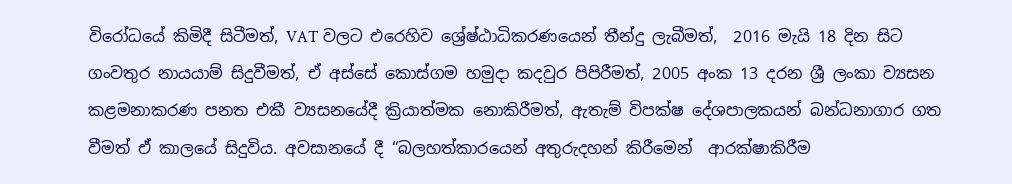විරෝධයේ කිමිදී සිටීමත්, VAT වලට එරෙහිව ශ්‍රේෂ්ඨාධිකරණයෙන් තීන්දු ලැබීමත්,  2016 මැයි 18 දින සිට ගංවතුර නායයාම් සිදුවීමත්, ඒ අස්සේ කොස්ගම හමුදා කදවුර පිපිරීමත්, 2005 අංක 13 දරන ශ්‍රී ලංකා ව්‍යසන කළමනාකරණ පනත එකී ව්‍යසනයේදී ක්‍රියාත්මක නොකිරීමත්, ඇතැම් විපක්ෂ දේශපාලකයන් බන්ධනාගාර ගත වීමත් ඒ කාලයේ සිදුවිය. අවසානයේ දී “බලහත්කාරයෙන් අතුරුදහන් කිරීමෙන්  ආරක්ෂාකිරීම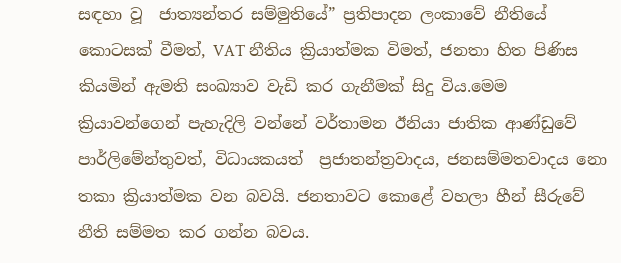සඳහා වූ  ජාත්‍යන්තර සම්මුතියේ” ප්‍රතිපාදන ලංකාවේ නීතියේ කොටසක් වීමත්, VAT නීතිය ක්‍රියාත්මක විමත්, ජනතා හිත පිණිස කියමින් ඇමති සංඛ්‍යාව වැඩි කර ගැනීමක් සිදු විය.මෙම ක්‍රියාවන්ගෙන් පැහැදිලි වන්නේ වර්තාමන ඊනියා ජාතික ආණ්ඩුවේ පාර්ලිමේන්තුවත්, විධායකයත්  ප්‍රජාතන්ත්‍රවාදය, ජනසම්මතවාදය නො තකා ක්‍රියාත්මක වන බවයි. ජනතාවට කොළේ වහලා හීන් සීරුවේ නීති සම්මත කර ගන්න බවය.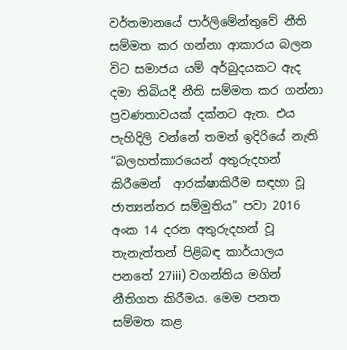වර්තමානයේ පාර්ලිමේන්තුවේ නීති සම්මත කර ගන්නා ආකාරය බලන විට සමාජය යම් අර්බුදයකට ඇද දමා තිබියදී නීති සම්මත කර ගන්නා ප්‍රවණතාවයක් දක්නට ඇත. එය පැහිදිලි වන්නේ තමන් ඉදිරියේ නැති “බලහත්කාරයෙන් අතුරුදහන් කිරීමෙන්  ආරක්ෂාකිරීම සඳහා වූ   ජාත්‍යන්තර සම්මුතිය” පවා 2016 අංක 14 දරන අතුරුදහන් වූ තැනැත්තන් පිළිබඳ කාර්යාලය පනතේ 27iii) වගන්තිය මගින් නීතිගත කිරීමය. මෙම පනත සම්මත කළ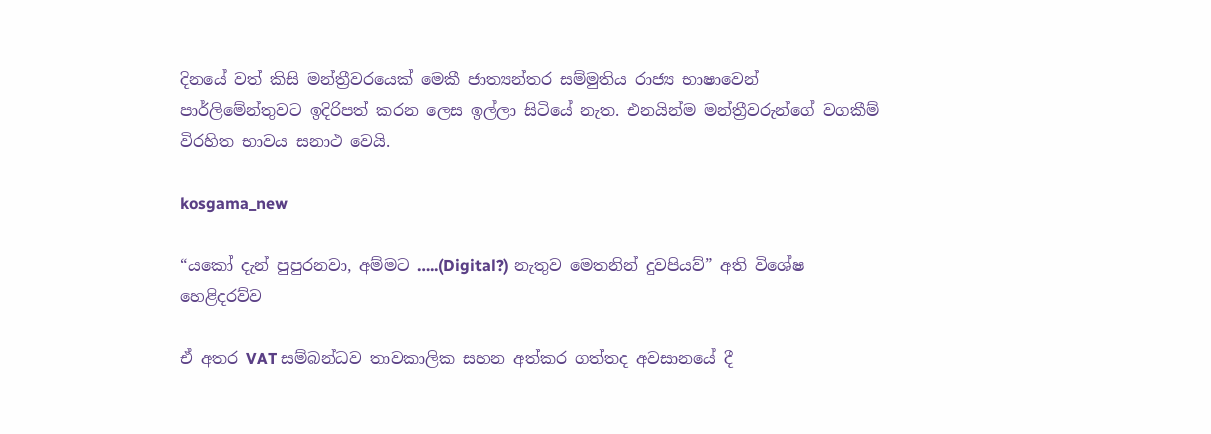දිනයේ වත් කිසි මන්ත්‍රීවරයෙක් මෙකී ජාත්‍යන්තර සම්මුතිය රාජ්‍ය භාෂාවෙන් පාර්ලිමේන්තුවට ඉදිරිපත් කරන ලෙස ඉල්ලා සිටියේ නැත. එනයින්ම මන්ත්‍රීවරුන්ගේ වගකීම් විරහිත භාවය සනාථ වෙයි.

kosgama_new

“යකෝ දැන් පුපුරනවා, අම්මට …..(Digital?) නැතුව මෙතනින් දුවපියව්” අති විශේෂ හෙළිදරව්ව

ඒ අතර VAT සම්බන්ධව තාවකාලික සහන අත්කර ගත්තද අවසානයේ දී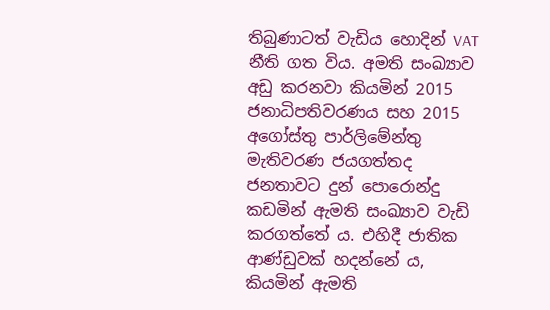තිබුණාටත් වැඩිය හොදින් VAT නීති ගත විය. අමති සංඛ්‍යාව අඩු කරනවා කියමින් 2015 ජනාධිපතිවරණය සහ 2015 අගෝස්තු පාර්ලිමේන්තු මැතිවරණ ජයගත්තද ජනතාවට දුන් පොරොන්දු කඩමින් ඇමති සංඛ්‍යාව වැඩි කරගත්තේ ය. එහිදී ජාතික ආණ්ඩුවක් හදන්නේ ය, කියමින් ඇමති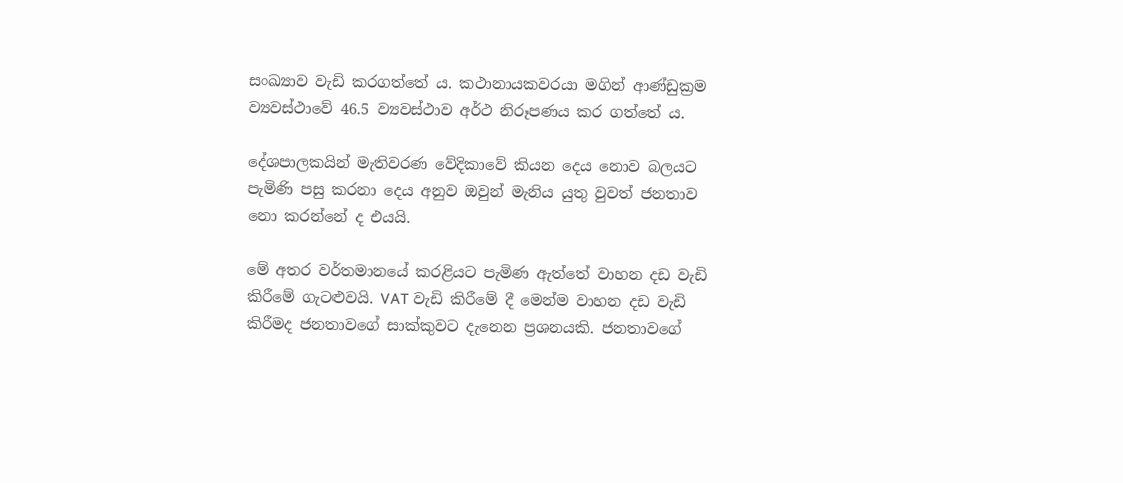සංඛ්‍යාව වැඩි කරගත්තේ ය. කථානායකවරයා මගින් ආණ්ඩුක්‍රම ව්‍යවස්ථාවේ 46.5 ව්‍යවස්ථාව අර්ථ නිරූපණය කර ගත්තේ ය.

දේශපාලකයින් මැතිවරණ වේදිකාවේ කියන දෙය නොව බලයට පැමිණි පසු කරනා දෙය අනුව ඔවුන් මැනිය යුතු වුවත් ජනතාව නො කරන්නේ ද එයයි.

මේ අතර වර්තමානයේ කරළියට පැමිණ ඇත්තේ වාහන දඩ වැඩි කිරීමේ ගැටළුවයි. VAT වැඩි කිරීමේ දී මෙන්ම වාහන දඩ වැඩි කිරීමද ජනතාවගේ සාක්කුවට දැනෙන ප්‍රශනයකි. ජනතාවගේ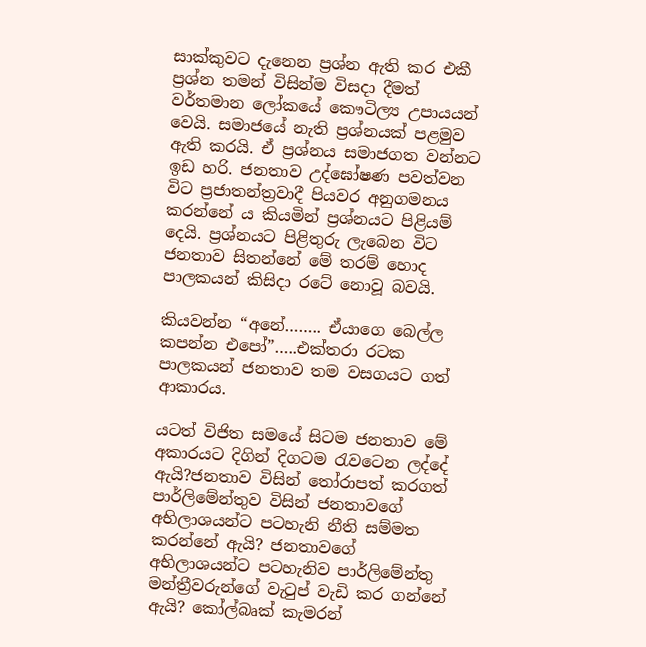සාක්කුවට දැනෙන ප්‍රශ්න ඇති කර එකී ප්‍රශ්න තමන් විසින්ම විසදා දීමත් වර්තමාන ලෝකයේ කෞටිල්‍ය උපායයන් වෙයි. සමාජයේ නැති ප්‍රශ්නයක් පළමුව ඇති කරයි. ඒ ප්‍රශ්නය සමාජගත වන්නට ඉඩ හරි. ජනතාව උද්ඝෝෂණ පවත්වන විට ප්‍රජාතන්ත්‍රවාදී පියවර අනුගමනය කරන්නේ ය කියමින් ප්‍රශ්නයට පිළියම් දෙයි. ප්‍රශ්නයට පිළිතුරු ලැබෙන විට ජනතාව සිතන්නේ මේ තරම් හොද පාලකයන් කිසිදා රටේ නොවූ බවයි.

කියවන්න “අනේ…….. ඒයාගෙ බෙල්ල කපන්න එපෝ”…..එක්තරා රටක පාලකයන් ජනතාව තම වසගයට ගත් ආකාරය.

යටත් විජිත සමයේ සිටම ජනතාව මේ අකාරයට දිගින් දිගටම රැවටෙන ලද්දේ ඇයි?ජනතාව විසින් තෝරාපත් කරගත් පාර්ලිමේන්තුව විසින් ජනතාවගේ අභිලාශයන්ට පටහැනි නීති සම්මත කරන්නේ ඇයි? ජනතාවගේ අභිලාශයන්ට පටහැනිව පාර්ලිමේන්තු මන්ත්‍රීවරුන්ගේ වැටුප් වැඩි කර ගන්නේ ඇයි? කෝල්බෘක් කැමරන්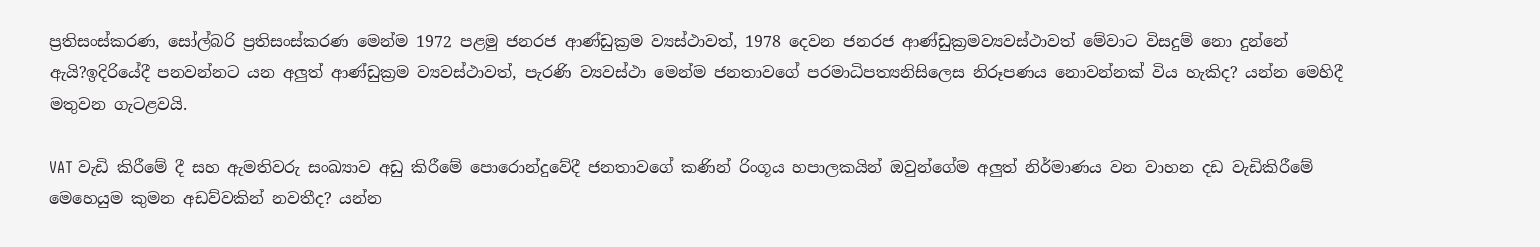ප්‍රතිසංස්කරණ, සෝල්බරි ප්‍රතිසංස්කරණ මෙන්ම 1972 පළමු ජනරජ ආණ්ඩුක්‍රම ව්‍යස්ථාවත්, 1978 දෙවන ජනරජ ආණ්ඩුක්‍රමව්‍යවස්ථාවත් මේවාට විසදුම් නො දුන්නේ ඇයි?ඉදිරියේදී පනවන්නට යන අලුත් ආණ්ඩුක්‍රම ව්‍යවස්ථාවත්, පැරණි ව්‍යවස්ථා මෙන්ම ජනතාවගේ පරමාධිපත්‍යනිසිලෙස නිරූපණය නොවන්නක් විය හැකිද? යන්න මෙහිදී මතුවන ගැටළවයි.

VAT වැඩි කිරීමේ දී සහ ඇමතිවරු සංඛ්‍යාව අඩු කිරීමේ පොරොන්දුවේදී ජනතාවගේ කණින් රිංගූය හපාලකයින් ඔවුන්ගේම අලුත් නිර්මාණය වන වාහන දඩ වැඩිකිරීමේ මෙහෙයුම කුමන අඩව්වකින් නවතීද? යන්න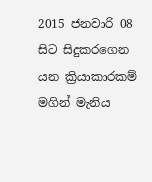2015 ජනවාරි 08 සිට සිදුකරගෙන යන ක්‍රියාකාරකම් මගින් මැනිය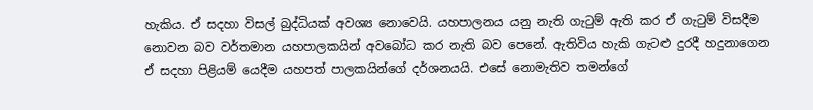හැකිය. ඒ සදහා විසල් බුද්ධියක් අවශ්‍ය නොවෙයි. යහපාලනය යනු නැති ගැටුම් ඇති කර ඒ ගැටුම් විසදීම නොවන බව වර්තමාන යහපාලකයින් අවබෝධ කර නැති බව පෙනේ. ඇතිවිය හැකි ගැටළු දුරදී හදුනාගෙන ඒ සදහා පිළියම් යෙදීම යහපත් පාලකයින්ගේ දර්ශනයයි. එසේ නොමැතිව තමන්ගේ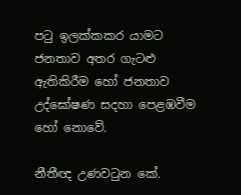පටු ඉලක්කකර යාමට ජනතාව අතර ගැටළු ඇතිකිරීම හෝ ජනතාව උද්ඝෝෂණ සදහා පෙළඹවීම හෝ නොවේ.

නීතීඥ උණවටුන කේ.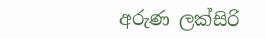අරුණ ලක්සිරි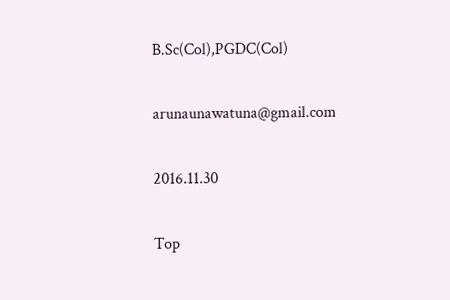B.Sc(Col),PGDC(Col)

arunaunawatuna@gmail.com

2016.11.30

Top